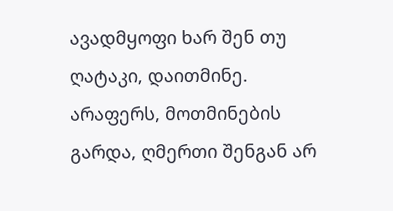ავადმყოფი ხარ შენ თუ ღატაკი, დაითმინე. არაფერს, მოთმინების გარდა, ღმერთი შენგან არ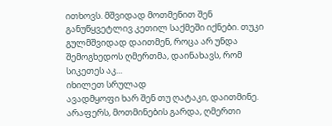ითხოვს. მშვიდად მოთმენით შენ განუწყვეტლივ კეთილ საქმეში იქნები. თუკი გულმშვიდად დაითმენ, როცა არ უნდა შემოგხედოს ღმერთმა, დაინახავს, რომ სიკეთეს აკ...
იხილეთ სრულად
ავადმყოფი ხარ შენ თუ ღატაკი, დაითმინე. არაფერს, მოთმინების გარდა, ღმერთი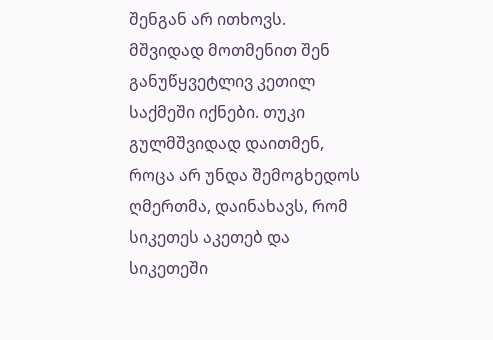შენგან არ ითხოვს. მშვიდად მოთმენით შენ განუწყვეტლივ კეთილ საქმეში იქნები. თუკი გულმშვიდად დაითმენ, როცა არ უნდა შემოგხედოს ღმერთმა, დაინახავს, რომ სიკეთეს აკეთებ და სიკეთეში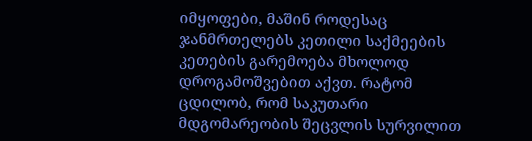იმყოფები, მაშინ როდესაც ჯანმრთელებს კეთილი საქმეების კეთების გარემოება მხოლოდ დროგამოშვებით აქვთ. რატომ ცდილობ, რომ საკუთარი მდგომარეობის შეცვლის სურვილით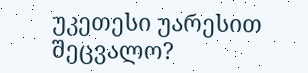უკეთესი უარესით შეცვალო?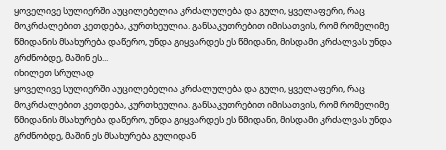ყოველივე სულიერში აუცილებელია კრძალულება და გული, ყველაფერი, რაც მოკრძალებით კეთდება, კურთხეულია. განსაკუთრებით იმისათვის, რომ რომელიმე წმიდანის მსახურება დაწერო, უნდა გიყვარდეს ეს წმიდანი, მისდამი კრძალვას უნდა გრძნობდე, მაშინ ეს...
იხილეთ სრულად
ყოველივე სულიერში აუცილებელია კრძალულება და გული, ყველაფერი, რაც მოკრძალებით კეთდება, კურთხეულია. განსაკუთრებით იმისათვის, რომ რომელიმე წმიდანის მსახურება დაწერო, უნდა გიყვარდეს ეს წმიდანი, მისდამი კრძალვას უნდა გრძნობდე, მაშინ ეს მსახურება გულიდან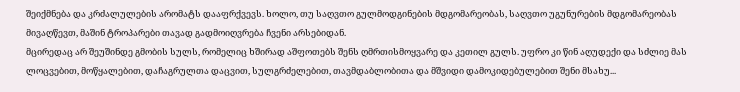შეიქმნება და კრძალულების არომატს დააფრქვევს. ხოლო, თუ საღვთო გულმოდგინების მდგომარეობას, საღვთო უგუნურების მდგომარეობას მივაღწევთ, მაშინ ტროპარები თავად გადმოიღვრება ჩვენი არსებიდან.
მცირედაც არ შეუშინდე გმობის სულს, რომელიც ხშირად აშფოთებს შენს ღმრთისმოყვარე და კეთილ გულს. უფრო კი წინ აღუდექი და სძლიე მას ლოცვებით, მოწყალებით, დაჩაგრულთა დაცვით, სულგრძელებით, თავმდაბლობითა და მშვიდი დამოკიდებულებით შენი მსახუ...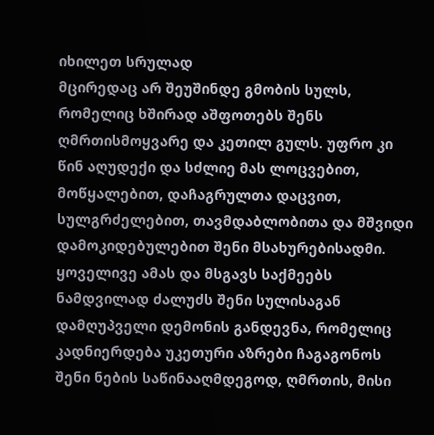იხილეთ სრულად
მცირედაც არ შეუშინდე გმობის სულს, რომელიც ხშირად აშფოთებს შენს ღმრთისმოყვარე და კეთილ გულს. უფრო კი წინ აღუდექი და სძლიე მას ლოცვებით, მოწყალებით, დაჩაგრულთა დაცვით, სულგრძელებით, თავმდაბლობითა და მშვიდი დამოკიდებულებით შენი მსახურებისადმი. ყოველივე ამას და მსგავს საქმეებს ნამდვილად ძალუძს შენი სულისაგან დამღუპველი დემონის განდევნა, რომელიც კადნიერდება უკეთური აზრები ჩაგაგონოს შენი ნების საწინააღმდეგოდ, ღმრთის, მისი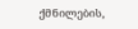ქმნილების,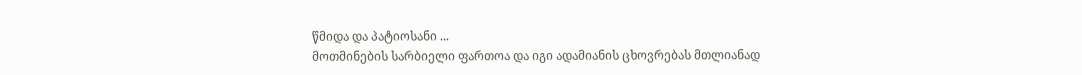წმიდა და პატიოსანი ...
მოთმინების სარბიელი ფართოა და იგი ადამიანის ცხოვრებას მთლიანად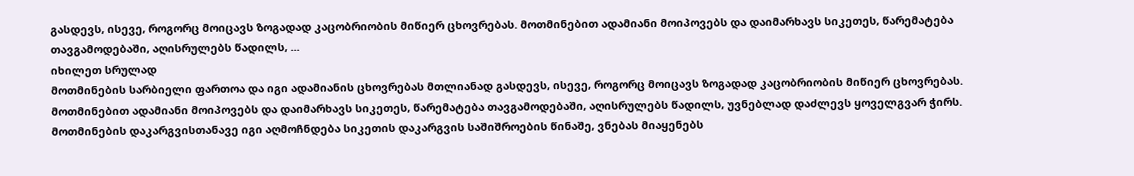გასდევს, ისევე, როგორც მოიცავს ზოგადად კაცობრიობის მიწიერ ცხოვრებას. მოთმინებით ადამიანი მოიპოვებს და დაიმარხავს სიკეთეს, წარემატება თავგამოდებაში, აღისრულებს წადილს, ...
იხილეთ სრულად
მოთმინების სარბიელი ფართოა და იგი ადამიანის ცხოვრებას მთლიანად გასდევს, ისევე, როგორც მოიცავს ზოგადად კაცობრიობის მიწიერ ცხოვრებას. მოთმინებით ადამიანი მოიპოვებს და დაიმარხავს სიკეთეს, წარემატება თავგამოდებაში, აღისრულებს წადილს, უვნებლად დაძლევს ყოველგვარ ჭირს. მოთმინების დაკარგვისთანავე იგი აღმოჩნდება სიკეთის დაკარგვის საშიშროების წინაშე, ვნებას მიაყენებს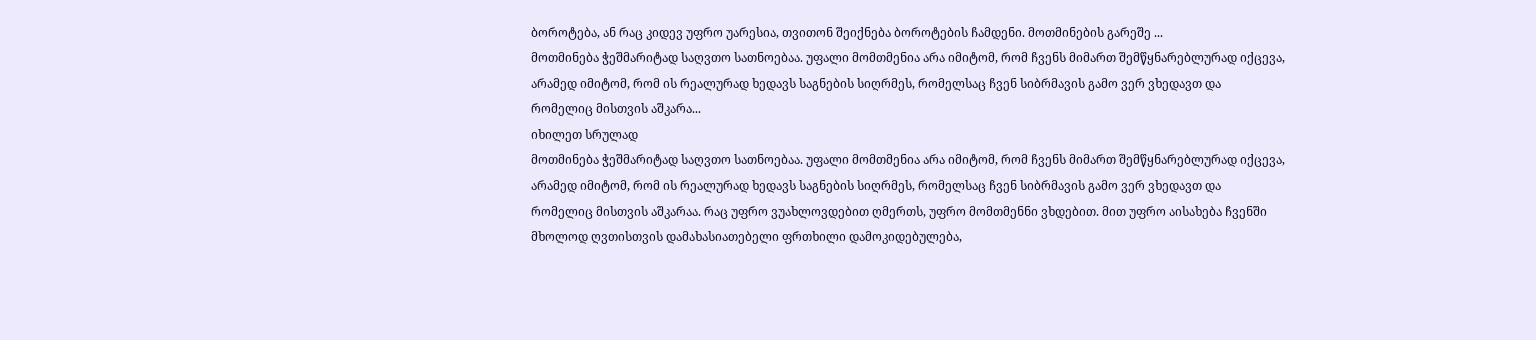ბოროტება, ან რაც კიდევ უფრო უარესია, თვითონ შეიქნება ბოროტების ჩამდენი. მოთმინების გარეშე ...
მოთმინება ჭეშმარიტად საღვთო სათნოებაა. უფალი მომთმენია არა იმიტომ, რომ ჩვენს მიმართ შემწყნარებლურად იქცევა, არამედ იმიტომ, რომ ის რეალურად ხედავს საგნების სიღრმეს, რომელსაც ჩვენ სიბრმავის გამო ვერ ვხედავთ და რომელიც მისთვის აშკარა...
იხილეთ სრულად
მოთმინება ჭეშმარიტად საღვთო სათნოებაა. უფალი მომთმენია არა იმიტომ, რომ ჩვენს მიმართ შემწყნარებლურად იქცევა, არამედ იმიტომ, რომ ის რეალურად ხედავს საგნების სიღრმეს, რომელსაც ჩვენ სიბრმავის გამო ვერ ვხედავთ და რომელიც მისთვის აშკარაა. რაც უფრო ვუახლოვდებით ღმერთს, უფრო მომთმენნი ვხდებით. მით უფრო აისახება ჩვენში მხოლოდ ღვთისთვის დამახასიათებელი ფრთხილი დამოკიდებულება,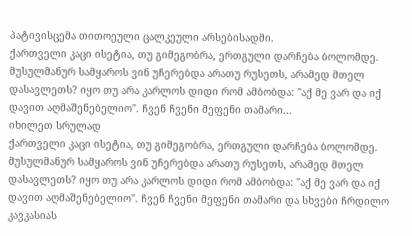პატივისცემა თითოეული ცალკეული არსებისადმი.
ქართველი კაცი ისეტია, თუ გიმეგობრა, ერთგული დარჩება ბოლომდე. მუსულმანურ სამყაროს ვინ უჩერებდა არათუ რუსეთს, არამედ მთელ დასავლეთს? იყო თუ არა კარლოს დიდი რომ ამბობდა: "აქ მე ვარ და იქ დავით აღმაშენებელიო". ჩვენ ჩვენი მეფენი თამარი...
იხილეთ სრულად
ქართველი კაცი ისეტია, თუ გიმეგობრა, ერთგული დარჩება ბოლომდე. მუსულმანურ სამყაროს ვინ უჩერებდა არათუ რუსეთს, არამედ მთელ დასავლეთს? იყო თუ არა კარლოს დიდი რომ ამბობდა: "აქ მე ვარ და იქ დავით აღმაშენებელიო". ჩვენ ჩვენი მეფენი თამარი და სხვები ჩრდილო კავკასიას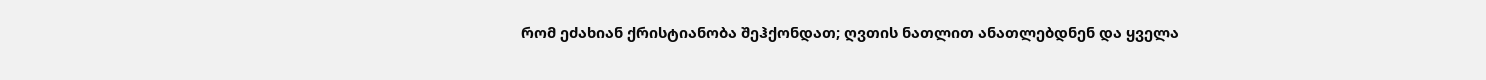რომ ეძახიან ქრისტიანობა შეჰქონდათ; ღვთის ნათლით ანათლებდნენ და ყველა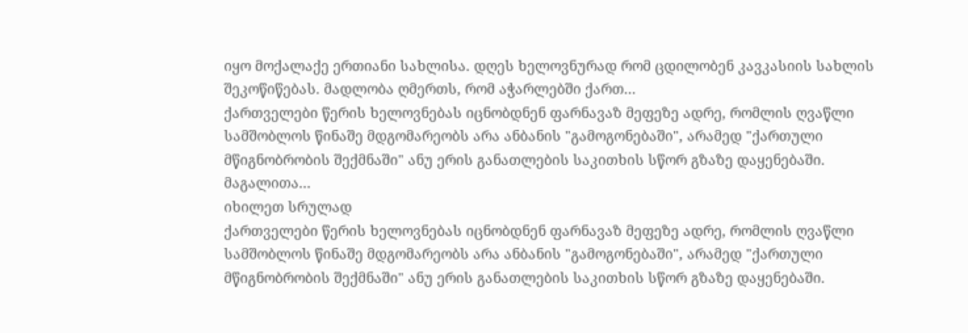იყო მოქალაქე ერთიანი სახლისა. დღეს ხელოვნურად რომ ცდილობენ კავკასიის სახლის შეკოწიწებას. მადლობა ღმერთს, რომ აჭარლებში ქართ...
ქართველები წერის ხელოვნებას იცნობდნენ ფარნავაზ მეფეზე ადრე, რომლის ღვაწლი სამშობლოს წინაშე მდგომარეობს არა ანბანის "გამოგონებაში", არამედ "ქართული მწიგნობრობის შექმნაში" ანუ ერის განათლების საკითხის სწორ გზაზე დაყენებაში. მაგალითა...
იხილეთ სრულად
ქართველები წერის ხელოვნებას იცნობდნენ ფარნავაზ მეფეზე ადრე, რომლის ღვაწლი სამშობლოს წინაშე მდგომარეობს არა ანბანის "გამოგონებაში", არამედ "ქართული მწიგნობრობის შექმნაში" ანუ ერის განათლების საკითხის სწორ გზაზე დაყენებაში.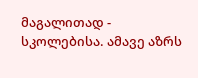მაგალითად - სკოლებისა. ამავე აზრს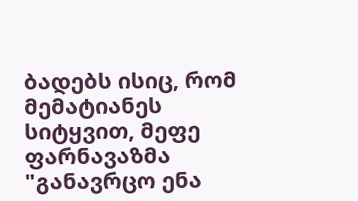ბადებს ისიც, რომ მემატიანეს სიტყვით, მეფე ფარნავაზმა "განავრცო ენა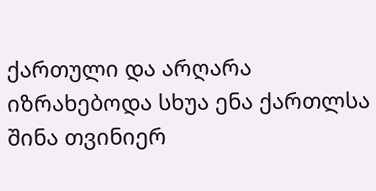ქართული და არღარა იზრახებოდა სხუა ენა ქართლსა შინა თვინიერ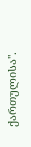ქართულისა".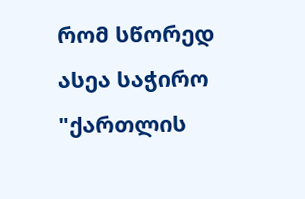რომ სწორედ ასეა საჭირო "ქართლის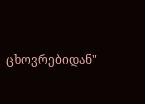ცხოვრებიდან"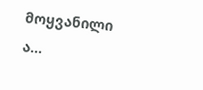მოყვანილი ა...